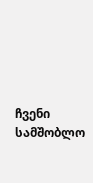ჩვენი სამშობლო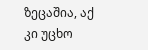ზეცაშია, აქ კი უცხო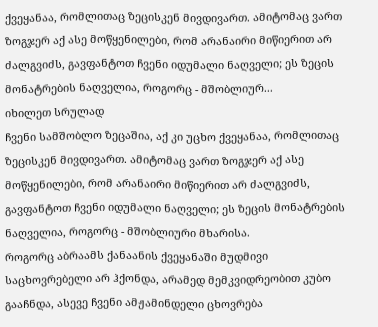ქვეყანაა, რომლითაც ზეცისკენ მივდივართ. ამიტომაც ვართ ზოგჯერ აქ ასე მოწყენილები, რომ არანაირი მიწიერით არ ძალგვიძს, გავფანტოთ ჩვენი იდუმალი ნაღველი; ეს ზეცის მონატრების ნაღველია, როგორც - მშობლიურ...
იხილეთ სრულად
ჩვენი სამშობლო ზეცაშია, აქ კი უცხო ქვეყანაა, რომლითაც ზეცისკენ მივდივართ. ამიტომაც ვართ ზოგჯერ აქ ასე მოწყენილები, რომ არანაირი მიწიერით არ ძალგვიძს, გავფანტოთ ჩვენი იდუმალი ნაღველი; ეს ზეცის მონატრების ნაღველია, როგორც - მშობლიური მხარისა.
როგორც აბრაამს ქანაანის ქვეყანაში მუდმივი საცხოვრებელი არ ჰქონდა, არამედ მემკვიდრეობით კუბო გააჩნდა, ასევე ჩვენი ამჟამინდელი ცხოვრება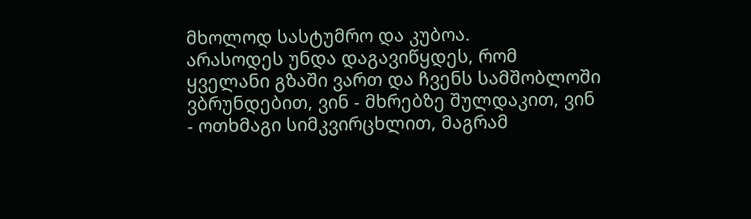მხოლოდ სასტუმრო და კუბოა.
არასოდეს უნდა დაგავიწყდეს, რომ ყველანი გზაში ვართ და ჩვენს სამშობლოში ვბრუნდებით, ვინ - მხრებზე შულდაკით, ვინ - ოთხმაგი სიმკვირცხლით, მაგრამ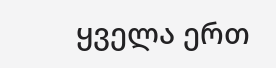ყველა ერთ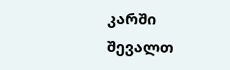კარში შევალთ